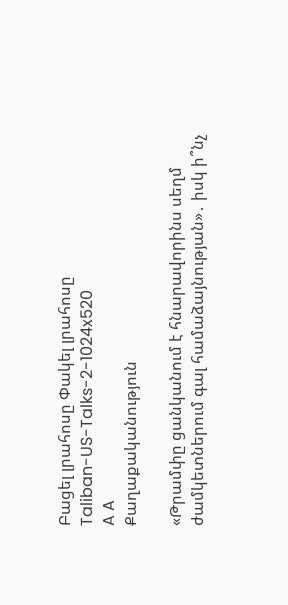Բացել լրահոսը Փակել լրահոսը
Taliban-US-Talks-2-1024x520
A A
Քաղաքականություն

«Թրամփը ցանկանում է հնարավորինս սեղմ ժամկետներում գալ համաձայնության»․ իսկ ի՞նչ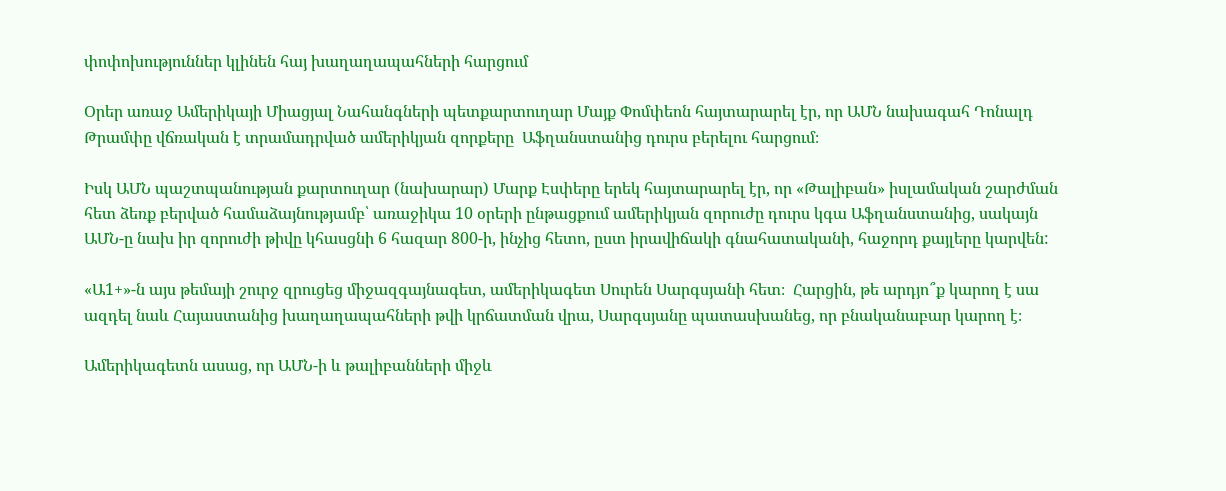փոփոխություններ կլինեն հայ խաղաղապահների հարցում

Օրեր առաջ Ամերիկայի Միացյալ Նահանգների պետքարտուղար Մայք Փոմփեոն հայտարարել էր, որ ԱՄՆ նախագահ Դոնալդ Թրամփը վճռական է տրամադրված ամերիկյան զորքերը  Աֆղանստանից դուրս բերելու հարցում։

Իսկ ԱՄՆ պաշտպանության քարտուղար (նախարար) Մարք Էսփերը երեկ հայտարարել էր, որ «Թալիբան» իսլամական շարժման հետ ձեռք բերված համաձայնությամբ՝ առաջիկա 10 օրերի ընթացքում ամերիկյան զորուժը դուրս կգա Աֆղանստանից, սակայն ԱՄՆ-ը նախ իր զորուժի թիվը կհասցնի 6 հազար 800-ի, ինչից հետո, ըստ իրավիճակի գնահատականի, հաջորդ քայլերը կարվեն:

«Ա1+»-ն այս թեմայի շուրջ զրուցեց միջազգայնագետ, ամերիկագետ Սուրեն Սարգսյանի հետ։  Հարցին, թե արդյո՞ք կարող է սա ազդել նաև Հայաստանից խաղաղապահների թվի կրճատման վրա, Սարգսյանը պատասխանեց, որ բնականաբար կարող է։

Ամերիկագետն ասաց, որ ԱՄՆ-ի և թալիբանների միջև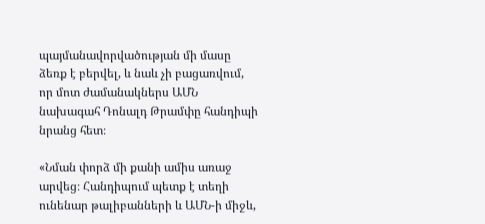պայմանավորվածության մի մասը ձեռք է բերվել, և նաև չի բացառվում, որ մոտ ժամանակներս ԱՄՆ նախագահ Դոնալդ Թրամփը հանդիպի նրանց հետ։

«Նման փորձ մի քանի ամիս առաջ արվեց։ Հանդիպում պետք է տեղի ունենար թալիբանների և ԱՄՆ-ի միջև,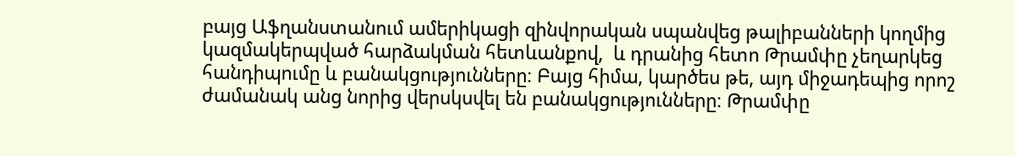բայց Աֆղանստանում ամերիկացի զինվորական սպանվեց թալիբանների կողմից կազմակերպված հարձակման հետևանքով,  և դրանից հետո Թրամփը չեղարկեց հանդիպումը և բանակցությունները։ Բայց հիմա, կարծես թե, այդ միջադեպից որոշ ժամանակ անց նորից վերսկսվել են բանակցությունները։ Թրամփը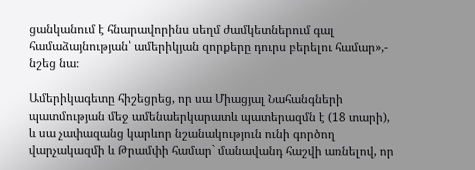ցանկանում է հնարավորինս սեղմ ժամկետներում գալ համաձայնության՝ ամերիկյան զորքերը դուրս բերելու համար»,- նշեց նա։

Ամերիկագետը հիշեցրեց, որ սա Միացյալ Նահանգների պատմության մեջ ամենաերկարատև պատերազմն է (18 տարի), և սա չափազանց կարևոր նշանակություն ունի գործող վարչակազմի և Թրամփի համար` մանավանդ հաշվի առնելով, որ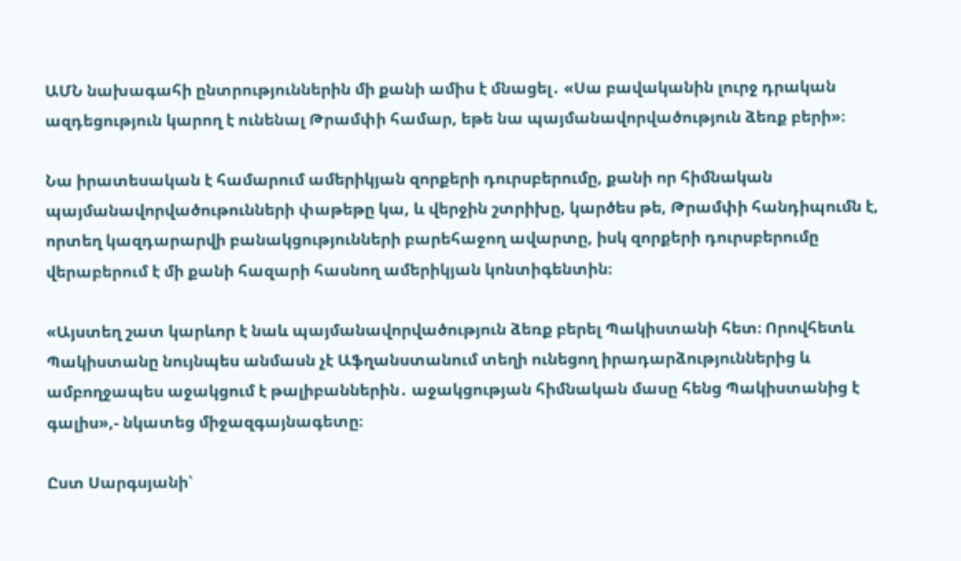ԱՄՆ նախագահի ընտրություններին մի քանի ամիս է մնացել․ «Սա բավականին լուրջ դրական ազդեցություն կարող է ունենալ Թրամփի համար, եթե նա պայմանավորվածություն ձեռք բերի»։

Նա իրատեսական է համարում ամերիկյան զորքերի դուրսբերումը, քանի որ հիմնական պայմանավորվածութունների փաթեթը կա, և վերջին շտրիխը, կարծես թե, Թրամփի հանդիպումն է, որտեղ կազդարարվի բանակցությունների բարեհաջող ավարտը, իսկ զորքերի դուրսբերումը վերաբերում է մի քանի հազարի հասնող ամերիկյան կոնտիգենտին։

«Այստեղ շատ կարևոր է նաև պայմանավորվածություն ձեռք բերել Պակիստանի հետ։ Որովհետև Պակիստանը նույնպես անմասն չէ Աֆղանստանում տեղի ունեցող իրադարձություններից և ամբողջապես աջակցում է թալիբաններին․ աջակցության հիմնական մասը հենց Պակիստանից է գալիս»,- նկատեց միջազգայնագետը։

Ըստ Սարգսյանի՝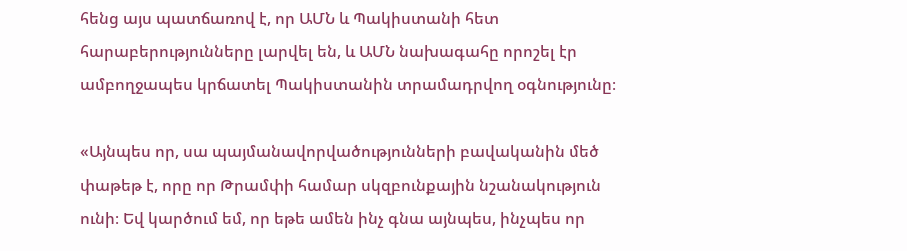հենց այս պատճառով է, որ ԱՄՆ և Պակիստանի հետ հարաբերությունները լարվել են, և ԱՄՆ նախագահը որոշել էր ամբողջապես կրճատել Պակիստանին տրամադրվող օգնությունը։

«Այնպես որ, սա պայմանավորվածությունների բավականին մեծ փաթեթ է, որը որ Թրամփի համար սկզբունքային նշանակություն ունի։ Եվ կարծում եմ, որ եթե ամեն ինչ գնա այնպես, ինչպես որ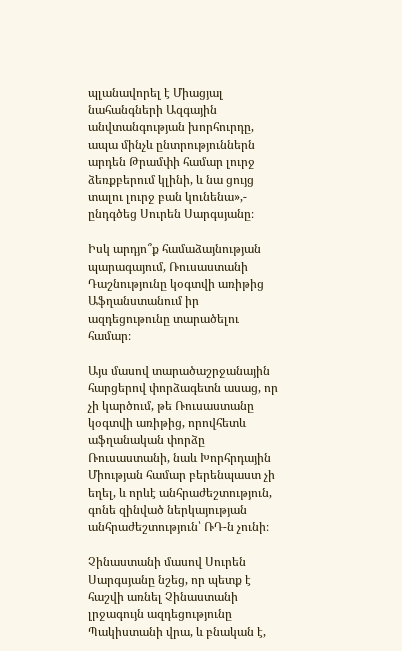պլանավորել է Միացյալ նահանգների Ազգային անվտանգության խորհուրդը, ապա մինչև ընտրություններն արդեն Թրամփի համար լուրջ ձեռքբերում կլինի, և նա ցույց տալու լուրջ բան կունենա»,- ընդգծեց Սուրեն Սարգսյանը։

Իսկ արդյո՞ք համաձայնության պարագայում, Ռուսաստանի Դաշնությունը կօգտվի առիթից Աֆղանստանում իր ազդեցութունը տարածելու համար։

Այս մասով տարածաշրջանային հարցերով փորձագետն ասաց, որ չի կարծում, թե Ռուսաստանը կօգտվի առիթից, որովհետև աֆղանական փորձը Ռուսաստանի, նաև Խորհրդային Միության համար բերենպաստ չի եղել, և որևէ անհրաժեշտություն, գոնե զինված ներկայության անհրաժեշտություն՝ ՌԴ-ն չունի։

Չինաստանի մասով Սուրեն Սարգսյանը նշեց, որ պետք է հաշվի առնել Չինաստանի լրջագույն ազդեցությունը Պակիստանի վրա, և բնական է,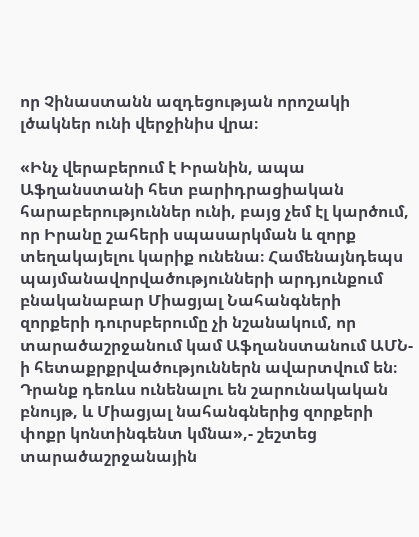որ Չինաստանն ազդեցության որոշակի լծակներ ունի վերջինիս վրա։

«Ինչ վերաբերում է Իրանին, ապա Աֆղանստանի հետ բարիդրացիական հարաբերություններ ունի, բայց չեմ էլ կարծում, որ Իրանը շահերի սպասարկման և զորք տեղակայելու կարիք ունենա։ Համենայնդեպս պայմանավորվածությունների արդյունքում բնականաբար Միացյալ Նահանգների զորքերի դուրսբերումը չի նշանակում, որ տարածաշրջանում կամ Աֆղանստանում ԱՄՆ-ի հետաքրքրվածություններն ավարտվում են։ Դրանք դեռևս ունենալու են շարունակական բնույթ, և Միացյալ նահանգներից զորքերի փոքր կոնտինգենտ կմնա»,- շեշտեց տարածաշրջանային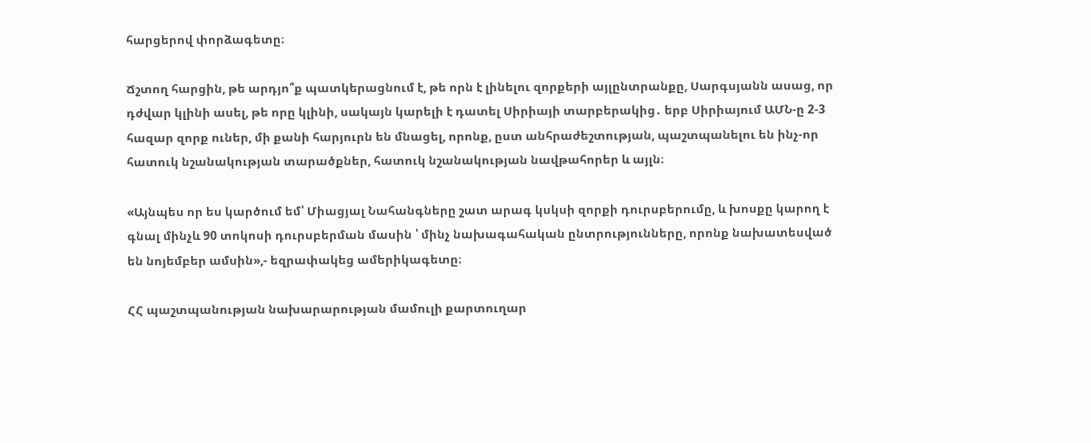հարցերով փորձագետը։

Ճշտող հարցին, թե արդյո՞ք պատկերացնում է, թե որն է լինելու զորքերի այլընտրանքը, Սարգսյանն ասաց, որ դժվար կլինի ասել, թե որը կլինի, սակայն կարելի է դատել Սիրիայի տարբերակից․ երբ Սիրիայում ԱՄՆ-ը 2-3 հազար զորք ուներ, մի քանի հարյուրն են մնացել, որոնք, ըստ անհրաժեշտության, պաշտպանելու են ինչ-որ հատուկ նշանակության տարածքներ, հատուկ նշանակության նավթահորեր և այլն։

«Այնպես որ ես կարծում եմ՝ Միացյալ Նահանգները շատ արագ կսկսի զորքի դուրսբերումը, և խոսքը կարող է գնալ մինչև 90 տոկոսի դուրսբերման մասին ՝ մինչ նախագահական ընտրությունները, որոնք նախատեսված են նոյեմբեր ամսին»,- եզրափակեց ամերիկագետը։

ՀՀ պաշտպանության նախարարության մամուլի քարտուղար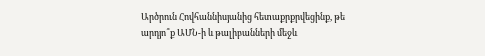Արծրուն Հովհաննիսյանից հետաքրքրվեցինք, թե արդյո՞ք ԱՄՆ-ի և թալիբանների մեջև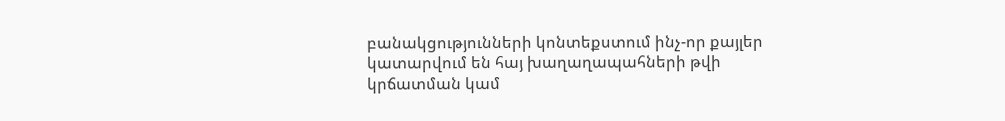բանակցությունների կոնտեքստում ինչ-որ քայլեր կատարվում են հայ խաղաղապահների թվի կրճատման կամ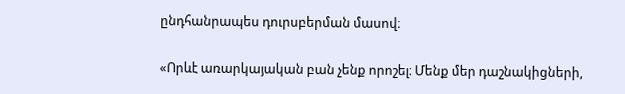ընդհանրապես դուրսբերման մասով։

«Որևէ առարկայական բան չենք որոշել։ Մենք մեր դաշնակիցների,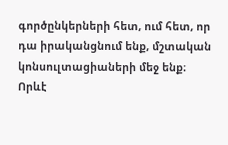գործընկերների հետ, ում հետ, որ դա իրականցնում ենք, մշտական կոնսուլտացիաների մեջ ենք։ Որևէ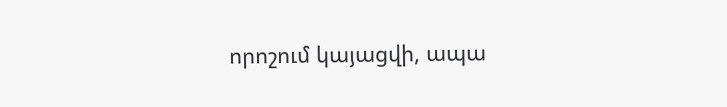որոշում կայացվի, ապա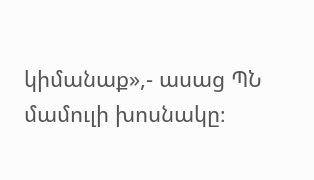կիմանաք»,- ասաց ՊՆ մամուլի խոսնակը։